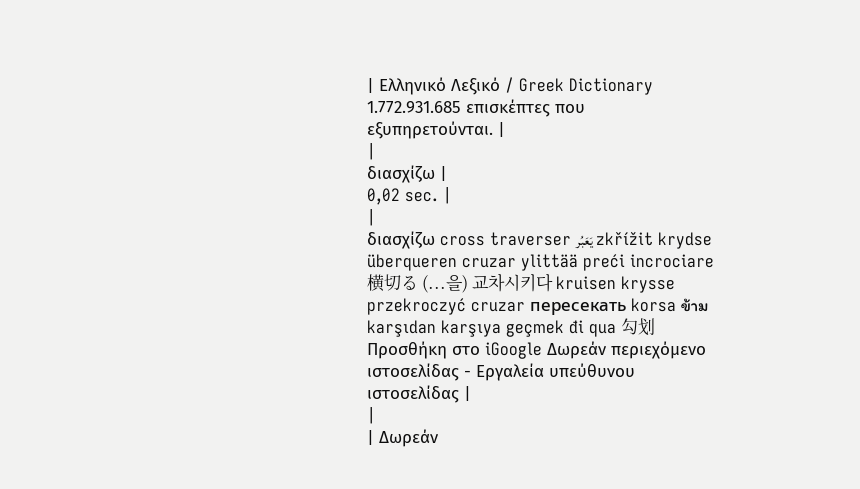| Ελληνικό Λεξικό / Greek Dictionary 1.772.931.685 επισκέπτες που εξυπηρετούνται. |
|
διασχίζω |
0,02 sec. |
|
διασχίζω cross traverser يَعَبُر zkřížit krydse überqueren cruzar ylittää preći incrociare 横切る (...을) 교차시키다 kruisen krysse przekroczyć cruzar пересекать korsa ข้าม karşıdan karşıya geçmek đi qua 勾划 Προσθήκη στο iGoogle Δωρεάν περιεχόμενο ιστοσελίδας - Εργαλεία υπεύθυνου ιστοσελίδας |
|
| Δωρεάν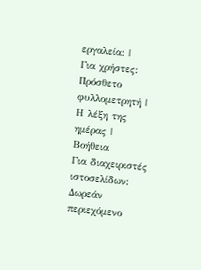εργαλεία: |
Για χρήστες:
Πρόσθετο φυλλομετρητή |
Η λέξη της ημέρας |
Βοήθεια
Για διαχειριστές ιστοσελίδων: Δωρεάν περιεχόμενο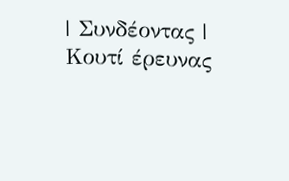| Συνδέοντας | Κουτί έρευνας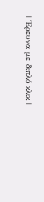| Έρευνα με διπλό κλικ |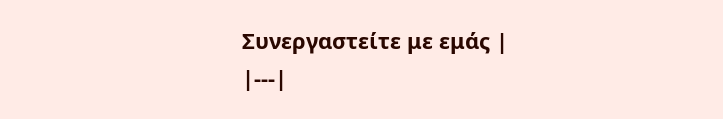Συνεργαστείτε με εμάς |
|---|